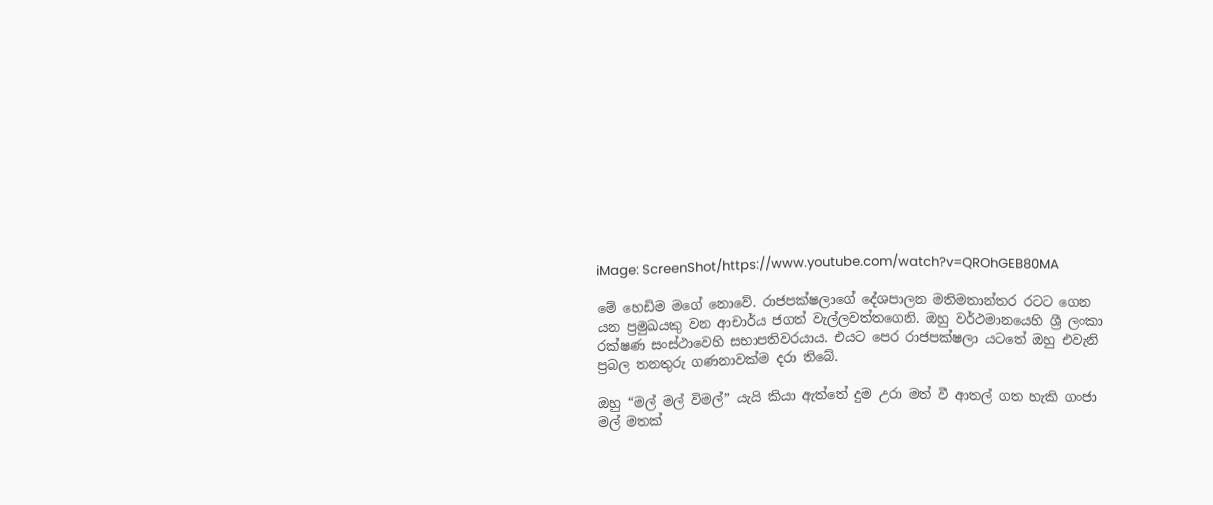iMage: ScreenShot/https://www.youtube.com/watch?v=QROhGEB80MA

මේ හෙඩිම මගේ නොවේ. රාජපක්ෂලාගේ දේශපාලන මතිමතාන්තර රටට ගෙන යන ප්‍රමුඛයකු වන ආචාර්ය ජගත් වැල්ලවත්තගෙනි. ඔහු වර්ථමානයෙහි ශ්‍රී ලංකා රක්ෂණ සංස්ථාවෙහි සභාපතිවරයාය. එයට පෙර රාජපක්ෂලා යටතේ ඔහු එවැනි ප්‍රබල තනතුරු ගණනාවක්ම දරා තිබේ.

ඔහු “මල් මල් විමල්” යැයි කියා ඇත්තේ දුම උරා මත් වී ආතල් ගත හැකි ගංජා මල් මතක්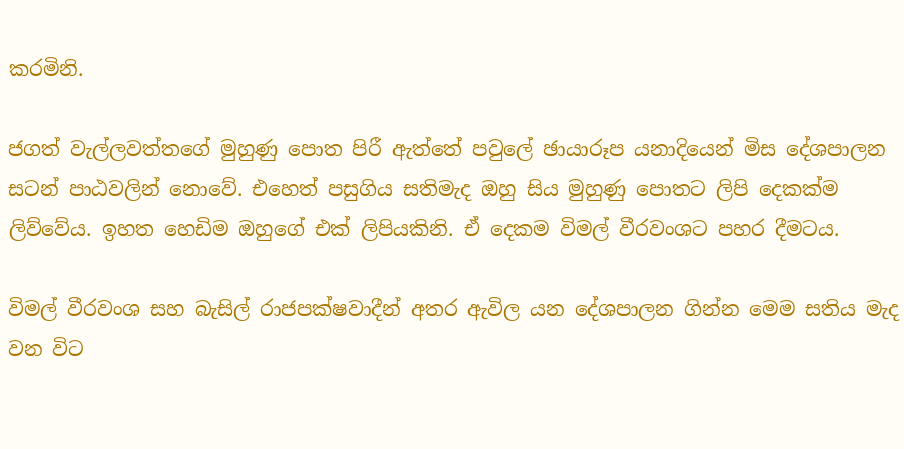කරමිනි.

ජගත් වැල්ලවත්තගේ මුහුණු පොත පිරී ඇත්තේ පවුලේ ඡායාරූප යනාදියෙන් මිස දේශපාලන සටන් පාඨවලින් නොවේ. එහෙත් පසුගිය සතිමැද ඔහු සිය මුහුණු පොතට ලිපි දෙකක්ම ලිව්වේය. ඉහත හෙඩිම ඔහුගේ එක් ලිපියකිනි. ඒ දෙකම විමල් වීරවංශට පහර දීමටය.

විමල් වීරවංශ සහ බැසිල් රාජපක්ෂවාදීන් අතර ඇවිල යන දේශපාලන ගින්න මෙම සතිය මැද වන විට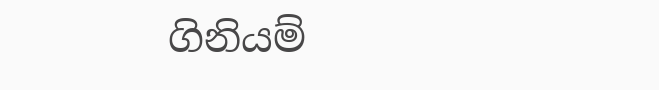ගිනියම්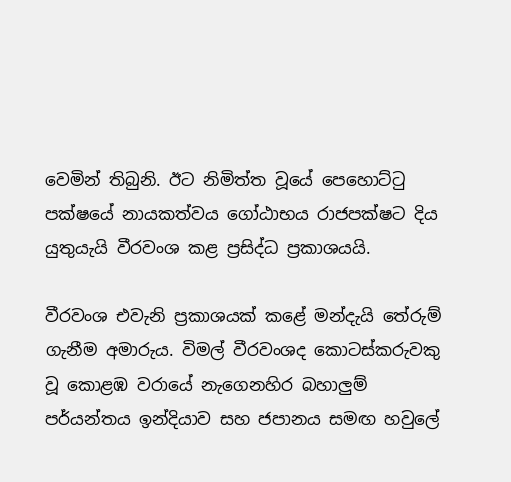වෙමින් තිබුනි. ඊට නිමිත්ත වූයේ පෙහොට්ටු පක්ෂයේ නායකත්වය ගෝඨාභය රාජපක්ෂට දිය යුතුයැයි වීරවංශ කළ ප්‍රසිද්ධ ප්‍රකාශයයි.

වීරවංශ එවැනි ප්‍රකාශයක් කළේ මන්දැයි තේරුම් ගැනීම අමාරුය. විමල් වීරවංශද කොටස්කරුවකු වූ කොළඹ වරායේ නැගෙනහිර බහාලුම් පර්යන්තය ඉන්දියාව සහ ජපානය සමඟ හවුලේ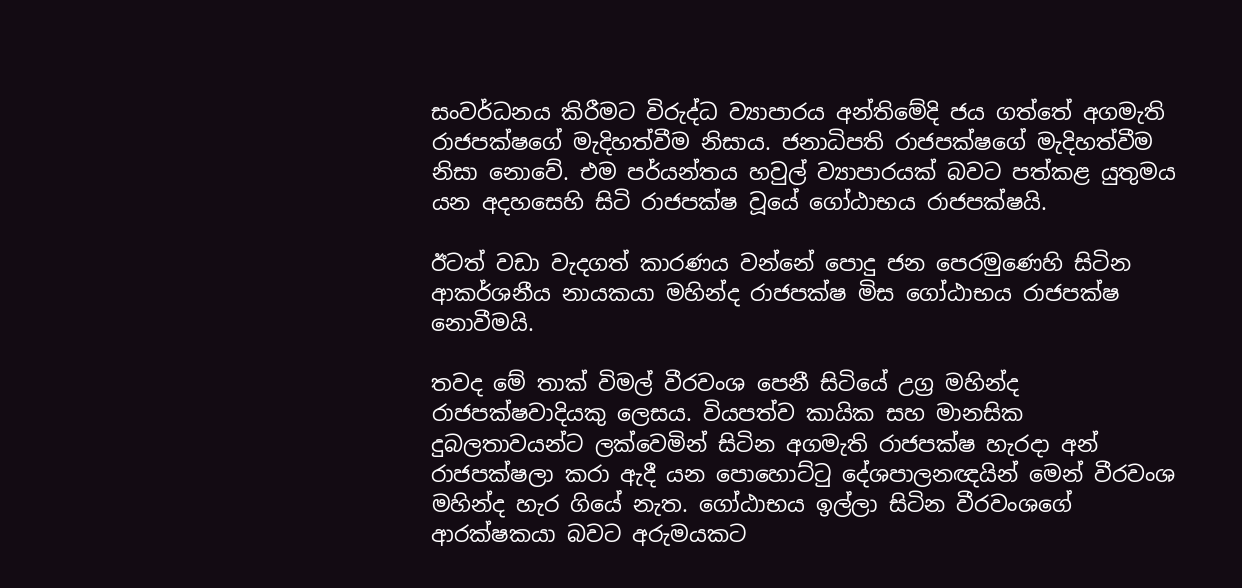සංවර්ධනය කිරීමට විරුද්ධ ව්‍යාපාරය අන්තිමේදි ජය ගත්තේ අගමැති රාජපක්ෂගේ මැදිහත්වීම නිසාය. ජනාධිපති රාජපක්ෂගේ මැදිහත්වීම නිසා නොවේ. එම පර්යන්තය හවුල් ව්‍යාපාරයක් බවට පත්කළ යුතුමය යන අදහසෙහි සිටි රාජපක්ෂ වූයේ ගෝඨාභය රාජපක්ෂයි.

ඊටත් වඩා වැදගත් කාරණය වන්නේ පොදු ජන පෙරමුණෙහි සිටින ආකර්ශනීය නායකයා මහින්ද රාජපක්ෂ මිස ගෝඨාභය රාජපක්ෂ නොවීමයි.

තවද මේ තාක් විමල් වීරවංශ පෙනී සිටියේ උග්‍ර මහින්ද රාජපක්ෂවාදියකු ලෙසය. වියපත්ව කායික සහ මානසික දුබලතාවයන්ට ලක්වෙමින් සිටින අගමැති රාජපක්ෂ හැරදා අන් රාජපක්ෂලා කරා ඇදී යන පොහොට්ටු දේශපාලනඥයින් මෙන් වීරවංශ මහින්ද හැර ගියේ නැත. ගෝඨාභය ඉල්ලා සිටින වීරවංශගේ ආරක්ෂකයා බවට අරුමයකට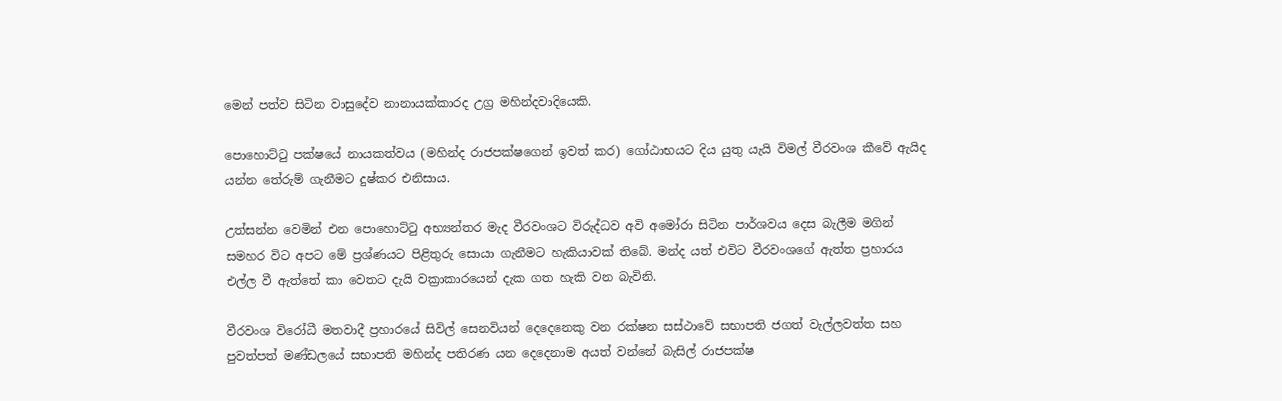මෙන් පත්ව සිටින වාසුදේව නානායක්කාරද උග්‍ර මහින්දවාදියෙකි.

පොහොට්ටු පක්ෂයේ නායකත්වය (මහින්ද රාජපක්ෂගෙන් ඉවත් කර) ගෝඨාභයට දිය යුතු යැයි විමල් වීරවංශ කීවේ ඇයිද යන්න තේරුම් ගැනීමට දුෂ්කර එනිසාය.

උත්සන්න වෙමින් එන පොහොට්ටු අභ්‍යන්තර මැද වීරවංශට විරුද්ධව අවි අමෝරා සිටින පාර්ශවය දෙස බැලීම මගින් සමහර විට අපට මේ ප්‍රශ්ණයට පිළිතුරු සොයා ගැනීමට හැකියාවක් තිබේ. මන්ද යත් එවිට වීරවංශගේ ඇත්ත ප්‍රහාරය එල්ල වී ඇත්තේ කා වෙතට දැයි වක්‍රාකාරයෙන් දැක ගත හැකි වන බැවිනි.

වීරවංශ විරෝධී මතවාදී ප්‍රහාරයේ සිවිල් සෙනවියන් දෙදෙනෙකු වන රක්ෂන සස්ථාවේ සභාපති ජගත් වැල්ලවත්ත සහ පුවත්පත් මණ්ඩලයේ සභාපති මහින්ද පතිරණ යන දෙදෙනාම අයත් වන්නේ බැසිල් රාජපක්ෂ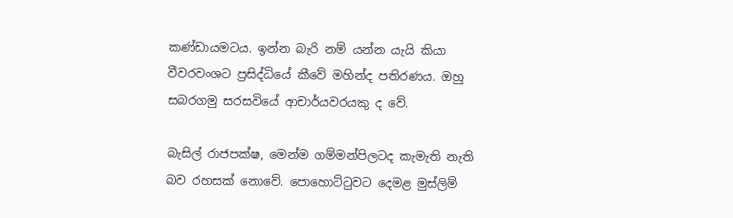කණ්ඩායමටය. ඉන්න බැරි නම් යන්න යැයි කියා වීවරවංශට ප්‍රසිද්ධියේ කීවේ මහින්ද පතිරණය. ඔහු සබරගමු සරසවියේ ආචාර්යවරයකු ද වේ.

බැසිල් රාජපක්ෂ, මෙන්ම ගම්මන්පිලටද කැමැති නැති බව රහසක් නොවේ. පොහොට්ටුවට දෙමළ මුස්ලිම්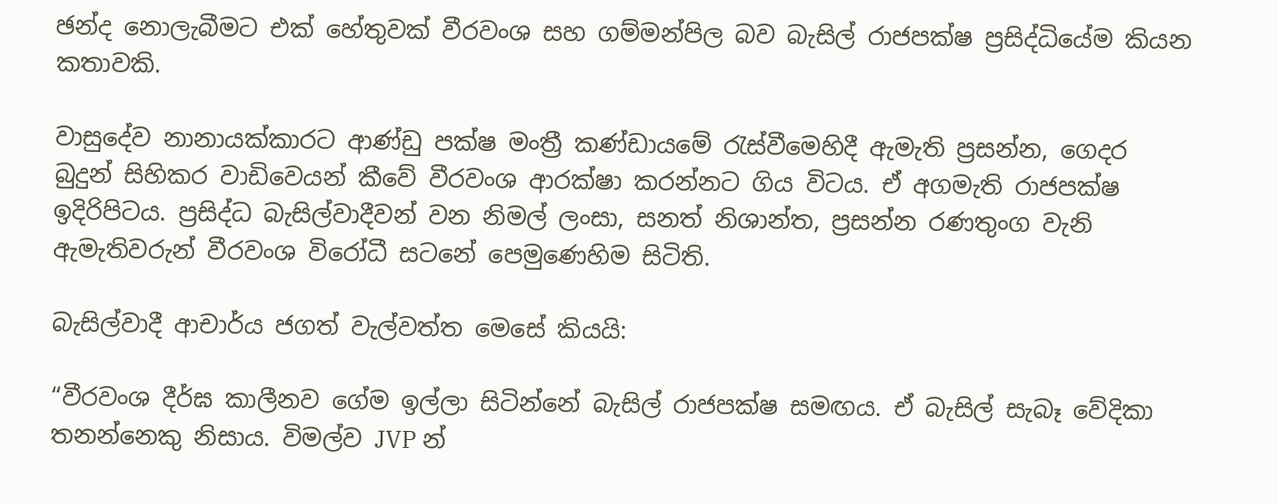ඡන්ද නොලැබීමට එක් හේතුවක් වීරවංශ සහ ගම්මන්පිල බව බැසිල් රාජපක්ෂ ප්‍රසිද්ධියේම කියන කතාවකි.

වාසුදේව නානායක්කාරට ආණ්ඩු පක්ෂ මංත්‍රී කණ්ඩායමේ රැස්වීමෙහිදී ඇමැති ප්‍රසන්න, ගෙදර බුදුන් සිහිකර වාඩිවෙයන් කීවේ වීරවංශ ආරක්ෂා කරන්නට ගිය විටය. ඒ අගමැති රාජපක්ෂ ඉදිරිපිටය. ප්‍රසිද්ධ බැසිල්වාදීවන් වන නිමල් ලංසා, සනත් නිශාන්ත, ප්‍රසන්න රණතුංග වැනි ඇමැතිවරුන් වීරවංශ විරෝධී සටනේ පෙමුණෙහිම සිටිති.

බැසිල්වාදී ආචාර්ය ජගත් වැල්වත්ත මෙසේ කියයි:

“වීරවංශ දීර්ඝ කාලීනව ගේම ඉල්ලා සිටින්නේ බැසිල් රාජපක්ෂ සමඟය. ඒ බැසිල් සැබෑ වේදිකා තනන්නෙකු නිසාය. විමල්ව JVP න්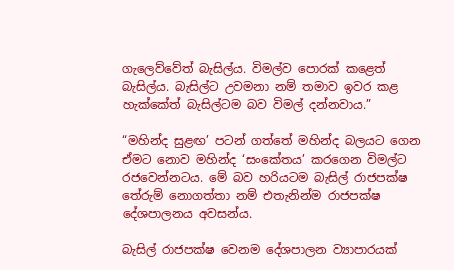ගැලෙව්වේත් බැසිල්ය. විමල්ව පොරක් කළෙත් බැසිල්ය. බැසිල්ට උවමනා නම් තමාව ඉවර කළ හැක්කේත් බැසිල්ටම බව විමල් දන්නවාය.”

“මහින්ද සුළඟ’ පටන් ගත්තේ මහින්ද බලයට ගෙන ඒමට නොව මහින්ද ‘සංකේතය’ කරගෙන විමල්ට රජවෙන්නටය. මේ බව හරියටම බැසිල් රාජපක්ෂ තේරුම් නොගත්තා නම් එතැනින්ම රාජපක්ෂ දේශපාලනය අවසන්ය.

බැසිල් රාජපක්ෂ වෙනම දේශපාලන ව්‍යාපාරයක්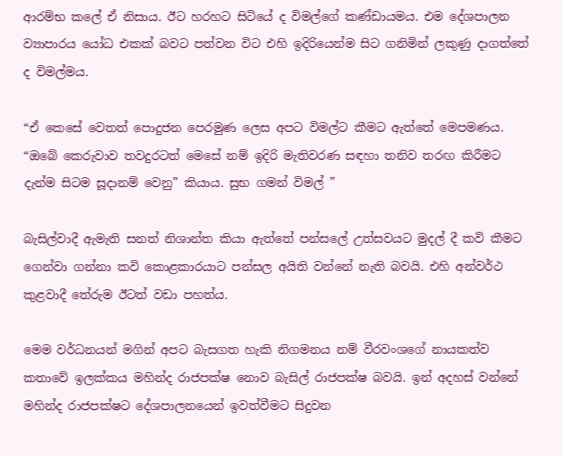ආරම්භ කලේ ඒ නිසාය. ඊට හරහට සිටියේ ද විමල්ගේ කණ්ඩායමය. එම දේශපාලන ව්‍යාපාරය යෝධ එකක් බවට පත්වන විට එහි ඉදිරියෙන්ම සිට ගනිමින් ලකුණු දාගත්තේ ද විමල්මය.

“ඒ කෙසේ වෙතත් පොදුජන පෙරමුණ ලෙස අපට විමල්ට කීමට ඇත්තේ මෙපමණය. “ඔබේ කෙරුවාව තවදුරටත් මෙසේ නම් ඉදිරි මැතිවරණ සඳහා තනිව තරඟ කිරීමට දැන්ම සිටම සූදානම් වෙනු” කියාය. සුභ ගමන් විමල් ”

බැසිල්වාදී ඇමැති සනත් නිශාන්ත කියා ඇත්තේ පන්සලේ උත්සවයට මුදල් දී කවි කීමට ගෙන්වා ගන්නා කවි කොළකාරයාට පන්සල අයිති වන්නේ නැති බවයි. එහි අන්වර්ථ කුළවාදී තේරුම ඊටත් වඩා පහත්ය.

මෙම වර්ධනයන් මගින් අපට බැසගත හැකි නිගමනය නම් වීරවංශගේ නායකත්ව කතාවේ ඉලක්කය මහින්ද රාජපක්ෂ නොව බැසිල් රාජපක්ෂ බවයි. ඉන් අදහස් වන්නේ මහින්ද රාජපක්ෂට දේශපාලනයෙන් ඉවත්වීමට සිදුවන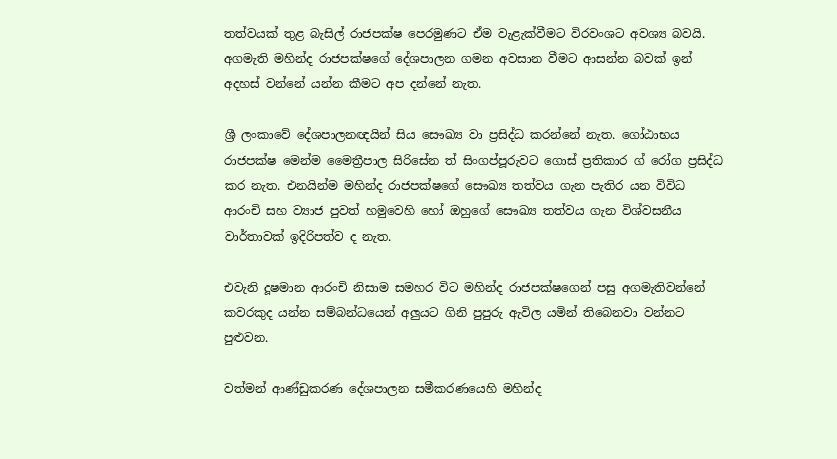තත්වයක් තුළ බැසිල් රාජපක්ෂ පෙරමුණට ඒම වැළැක්වීමට විරවංශට අවශ්‍ය බවයි. අගමැති මහින්ද රාජපක්ෂගේ දේශපාලන ගමන අවසාන වීමට ආසන්න බවක් ඉන් අදහස් වන්නේ යන්න කීමට අප දන්නේ නැත.

ශ්‍රී ලංකාවේ දේශපාලනඥයින් සිය සෞඛ්‍ය වා ප්‍රසිද්ධ කරන්නේ නැත. ගෝඨාභය රාජපක්ෂ මෙන්ම මෛත්‍රීපාල සිරිසේන ත් සිංගප්පූරුවට ගොස් ප්‍රතිකාර ග් රෝග ප්‍රසිද්ධ කර නැත. එනයින්ම මහින්ද රාජපක්ෂගේ සෞඛ්‍ය තත්වය ගැන පැතිර යන විවිධ ආරංචි සහ ව්‍යාජ පුවත් හමුවෙහි හෝ ඔහුගේ සෞඛ්‍ය තත්වය ගැන විශ්වසනීය වාර්තාවක් ඉදිරිපත්ව ද නැත.

එවැනි දූෂමාන ආරංචි නිසාම සමහර විට මහින්ද රාජපක්ෂගෙන් පසු අගමැතිවන්නේ කවරකුද යන්න සම්බන්ධයෙන් අලුයට ගිනි පුපුරු ඇවිල යමින් තිබෙනවා වන්නට පුළුවන.

වත්මන් ආණ්ඩුකරණ දේශපාලන සමීකරණයෙහි මහින්ද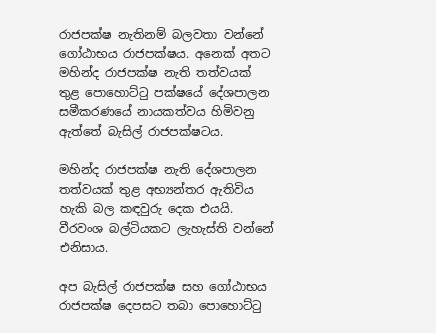රාජපක්ෂ නැතිනම් බලවතා වන්නේ ගෝඨාභය රාජපක්ෂය. අනෙක් අතට මහින්ද රාජපක්ෂ නැති තත්වයක් තුළ පොහොට්ටු පක්ෂයේ දේශපාලන සමීකරණයේ නායකත්වය හිමිවනු ඇත්තේ බැසිල් රාජපක්ෂටය.

මහින්ද රාජපක්ෂ නැති දේශපාලන තත්වයක් තුළ අභ්‍යන්තර ඇතිවිය හැකි බල කඳවුරු දෙක එයයි. වීරවංශ බල්ටියකට ලැහැස්ති වන්නේ එනිසාය.

අප බැසිල් රාජපක්ෂ සහ ගෝඨාභය රාජපක්ෂ දෙපසට තබා පොහොට්ටු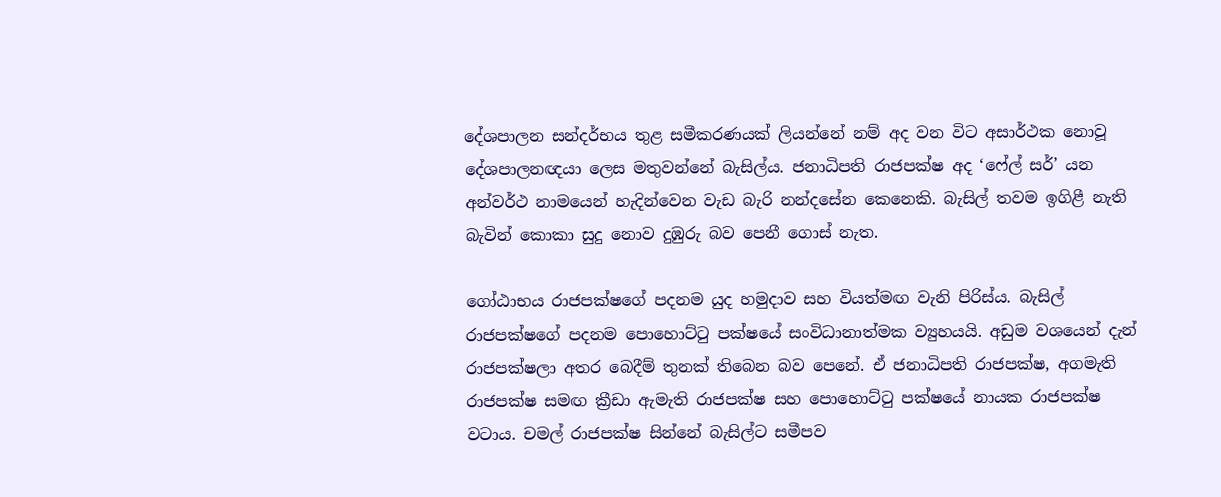දේශපාලන සන්දර්භය තුළ සමීකරණයක් ලියන්නේ නම් අද වන විට අසාර්ථක නොවූ දේශපාලනඥයා ලෙස මතුවන්නේ බැසිල්ය. ජනාධිපති රාජපක්ෂ අද ‘ෆේල් සර්’ යන අන්වර්ථ නාමයෙන් හැදින්වෙන වැඩ බැරි නන්දසේන කෙනෙකි. බැසිල් තවම ඉගිළී නැති බැවින් කොකා සුදු නොව දුඹුරු බව පෙනී ගොස් නැත.

ගෝඨාභය රාජපක්ෂගේ පදනම යුද හමුදාව සහ වියත්මඟ වැනි පිරිස්ය. බැසිල් රාජපක්ෂගේ පදනම පොහොට්ටු පක්ෂයේ සංවිධානාත්මක ව්‍යුහයයි. අඩුම වශයෙන් දැන් රාජපක්ෂලා අතර බෙදීම් තුනක් තිබෙන බව පෙනේ. ඒ ජනාධිපති රාජපක්ෂ, අගමැති රාජපක්ෂ සමඟ ක්‍රීඩා ඇමැති රාජපක්ෂ සහ පොහොට්ටු පක්ෂයේ නායක රාජපක්ෂ වටාය. චමල් රාජපක්ෂ සින්නේ බැසිල්ට සමීපව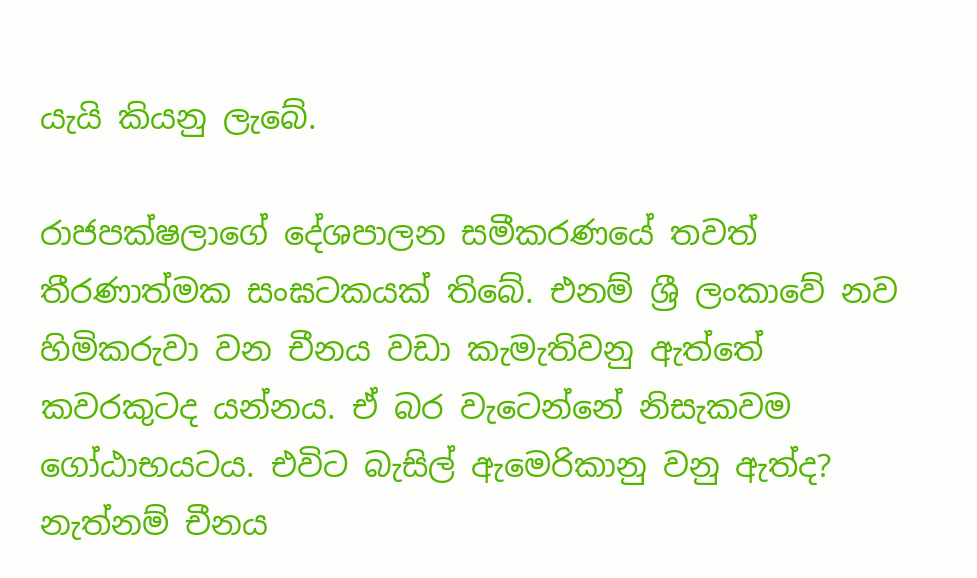යැයි කියනු ලැබේ.

රාජපක්ෂලාගේ දේශපාලන සමීකරණයේ තවත් තීරණාත්මක සංඝටකයක් තිබේ. එනම් ශ්‍රී ලංකාවේ නව හිමිකරුවා වන චීනය වඩා කැමැතිවනු ඇත්තේ කවරකුටද යන්නය. ඒ බර වැටෙන්නේ නිසැකවම ගෝඨාභයටය. එවිට බැසිල් ඇමෙරිකානු වනු ඇත්ද? නැත්නම් චීනය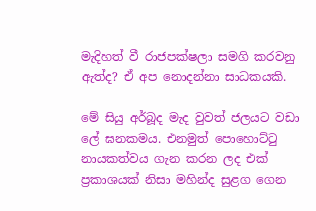මැදිහත් වී රාජපක්ෂලා සමගි කරවනු ඇත්ද? ඒ අප නොදන්නා සාධකයකි.

මේ සියු අර්බූද මැද වුවත් ජලයට වඩා ලේ ඝනකමය. එනමුත් පොහොට්ටු නායකත්වය ගැන කරන ලද එක් ප්‍රකාශයක් නිසා මහින්ද සුළග ගෙන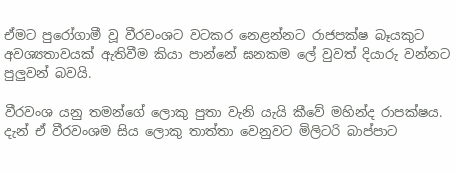ඒමට පුරෝගාමී වූ වීරවංශට වටකර නෙළන්නට රාජපක්ෂ බෑයකුට අවශ්‍යතාවයක් ඇතිවීම කියා පාන්නේ ඝනකම ලේ වුවත් දියාරු වන්නට පුලුවන් බවයි.

වීරවංශ යනු තමන්ගේ ලොකු පුතා වැනි යැයි කීවේ මහින්ද රාපක්ෂය. දැන් ඒ වීරවංශම සිය ලොකු තාත්තා වෙනුවට මිලිටරි බාප්පාට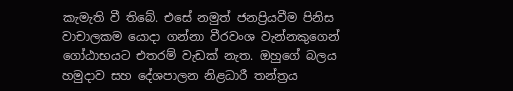කැමැති වී තිබේ. එසේ නමුත් ජනප්‍රියවීම පිනිස වාචාලකම යොදා ගන්නා වීරවංශ වැන්නකුගෙන් ගෝඨාභයට එතරම් වැඩක් නැත. ඔහුගේ බලය හමුදාව සහ දේශපාලන නිළධාරී තන්ත්‍රය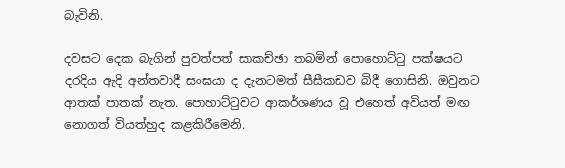බැවිනි.

දවසට දෙක බැගින් පුවත්පත් සාකච්ඡා තබමින් පොහොට්ටු පක්ෂයට දරදිය ඇදි අන්තවාදී සංඝයා ද දැනටමත් සීසීකඩව බිදී ගොසිනි. ඔවුනට ආතක් පාතක් නැත. පොහාට්ටුවට ආකර්ශණය වූ එහෙත් අවියත් මඟ නොගත් වියත්හුද කළකිරීමෙනි.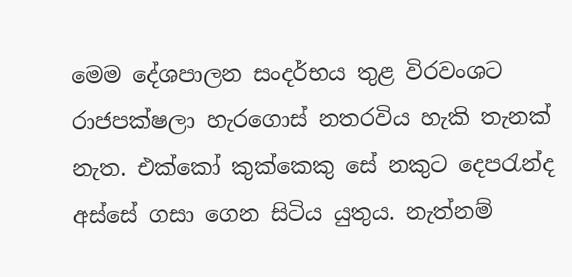මෙම දේශපාලන සංදර්භය තුළ විරවංශට රාජපක්ෂලා හැරගොස් නතරවිය හැකි තැනක් නැත. එක්කෝ කුක්කෙකු සේ නකුට දෙපරැන්ද අස්සේ ගසා ගෙන සිටිය යුතුය. නැත්නම්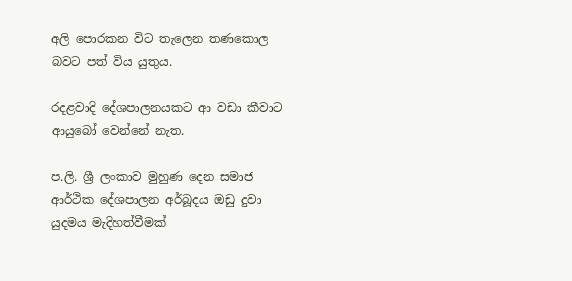අලි පොරකන විට තැලෙන තණකොල බවට පත් විය යුතුය.

රදළවාදි දේශපාලනයකට ආ වඩා කීවාට ආයුබෝ වෙන්නේ නැත.

ප.ලි. ශ්‍රී ලංකාව මුහුණ දෙන සමාජ ආර්ථික දේශපාලන අර්බූදය ඔඩු දුවා යුදමය මැදිහත්වීමක්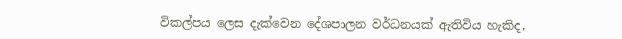විකල්පය ලෙස දැක්වෙන දේශපාලන වර්ධනයක් ඇතිවිය හැකිද,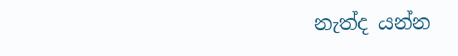නැත්ද යන්න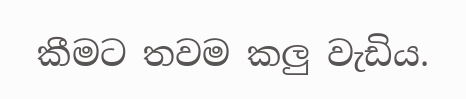කීමට තවම කලු වැඩිය.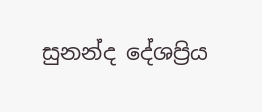සුනන්ද දේශප්‍රිය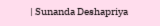| Sunanda Deshapriya